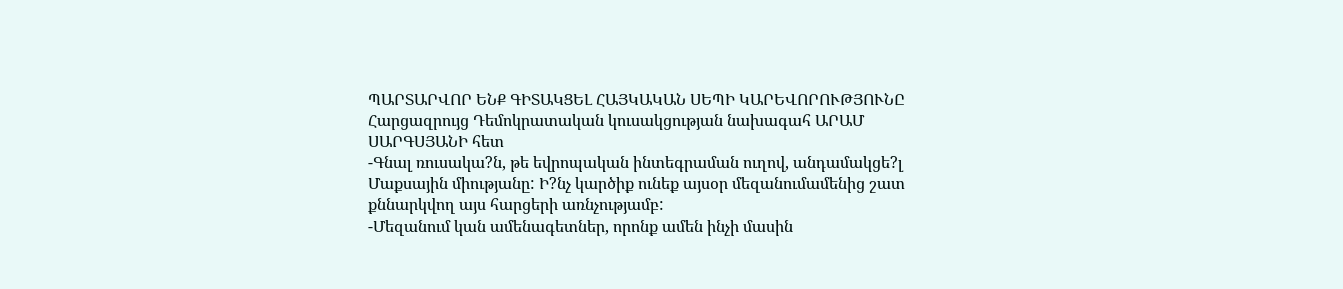ՊԱՐՏԱՐՎՈՐ ԵՆՔ ԳԻՏԱԿՑԵԼ ՀԱՅԿԱԿԱՆ ՍԵՊԻ ԿԱՐԵՎՈՐՈՒԹՅՈՒՆԸ
Հարցազրույց Դեմոկրատական կուսակցության նախագահ ԱՐԱՄ ՍԱՐԳՍՅԱՆԻ հետ
-Գնալ ռուսակա?ն, թե եվրոպական ինտեգրաման ուղով, անդամակցե?լ Մաքսային միությանը: Ի?նչ կարծիք ունեք այսօր մեզանումամենից շատ քննարկվող այս հարցերի առնչությամբ:
-Մեզանում կան ամենագետներ, որոնք ամեն ինչի մասին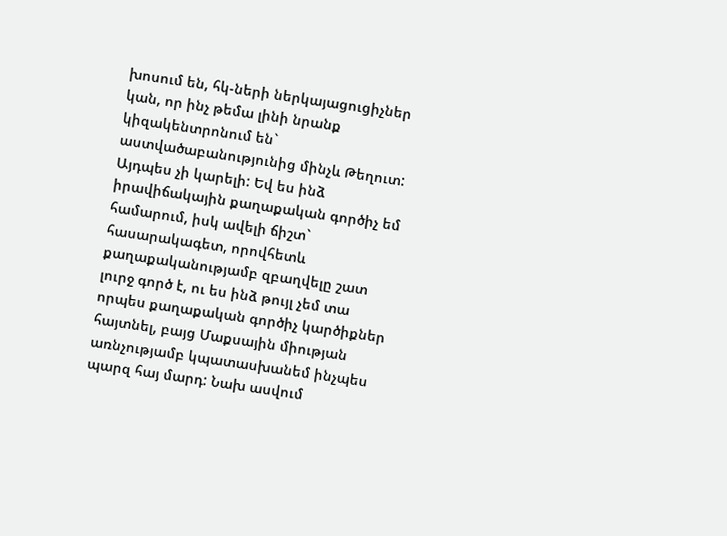խոսում են, հկ-ների ներկայացուցիչներ կան, որ ինչ թեմա լինի նրանք կիզակենտրոնում են` աստվածաբանությունից մինչև Թեղուտ: Այդպես չի կարելի: Եվ ես ինձ իրավիճակային քաղաքական գործիչ եմ համարում, իսկ ավելի ճիշտ` հասարակագետ, որովհետև քաղաքականությամբ զբաղվելը շատ լուրջ գործ է, ու ես ինձ թույլ չեմ տա որպես քաղաքական գործիչ կարծիքներ հայտնել, բայց Մաքսային միության առնչությամբ կպատասխանեմ ինչպես պարզ հայ մարդ: Նախ ասվում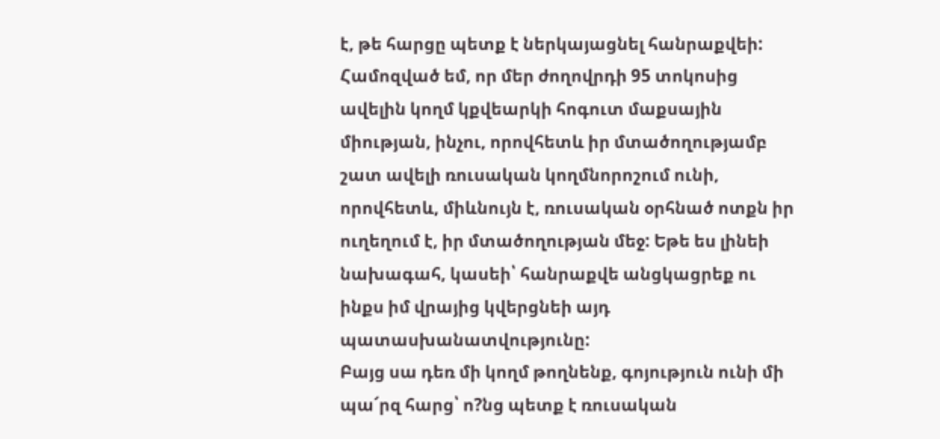է, թե հարցը պետք է ներկայացնել հանրաքվեի: Համոզված եմ, որ մեր ժողովրդի 95 տոկոսից ավելին կողմ կքվեարկի հոգուտ մաքսային միության, ինչու, որովհետև իր մտածողությամբ շատ ավելի ռուսական կողմնորոշում ունի, որովհետև, միևնույն է, ռուսական օրհնած ոտքն իր ուղեղում է, իր մտածողության մեջ: Եթե ես լինեի նախագահ, կասեի՝ հանրաքվե անցկացրեք ու ինքս իմ վրայից կվերցնեի այդ պատասխանատվությունը:
Բայց սա դեռ մի կողմ թողնենք, գոյություն ունի մի պա՜րզ հարց՝ ո?նց պետք է ռուսական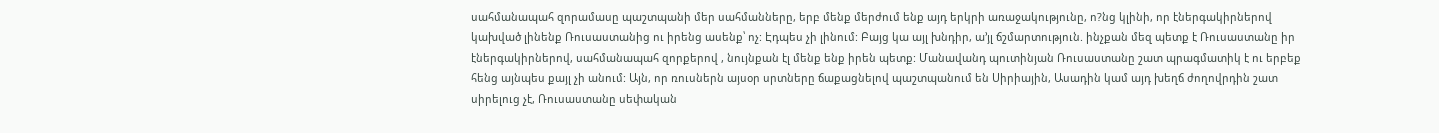սահմանապահ զորամասը պաշտպանի մեր սահմանները, երբ մենք մերժում ենք այդ երկրի առաջակությունը, ո?նց կլինի, որ էներգակիրներով կախված լինենք Ռուսաստանից ու իրենց ասենք՝ ոչ: Էդպես չի լինում: Բայց կա այլ խնդիր, ա’յլ ճշմարտություն. ինչքան մեզ պետք է Ռուսաստանը իր էներգակիրներով, սահմանապահ զորքերով , նույնքան էլ մենք ենք իրեն պետք: Մանավանդ պուտինյան Ռուսաստանը շատ պրագմատիկ է ու երբեք հենց այնպես քայլ չի անում: Այն, որ ռուսներն այսօր սրտները ճաքացնելով պաշտպանում են Սիրիային, Ասադին կամ այդ խեղճ ժողովրդին շատ սիրելուց չէ, Ռուսաստանը սեփական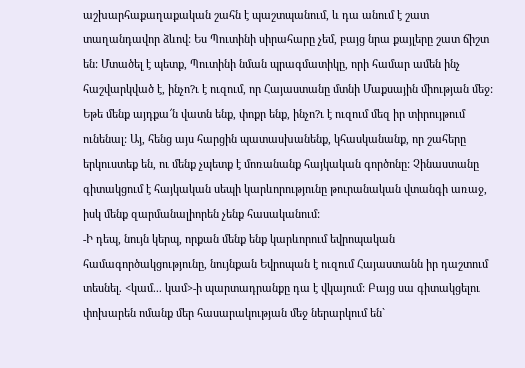աշխարհաքաղաքական շահն է պաշտպանում, և դա անում է շատ տաղանդավոր ձևով: Ես Պուտինի սիրահարը չեմ, բայց նրա քայլերը շատ ճիշտ են: Մտածել է պետք, Պուտինի նման պրագմատիկը, որի համար ամեն ինչ հաշվարկված է, ինչո?ւ է ուզում, որ Հայաստանը մտնի Մաքսային միության մեջ: Եթե մենք այդքա՜ն վատն ենք, փոքր ենք, ինչո?ւ է ուզում մեզ իր տիրույթում ունենալ: Այ, հենց այս հարցին պատասխանենք, կհասկանանք, որ շահերը երկուստեք են, ու մենք չպետք է մոռանանք հայկական գործոնը: Չինաստանը գիտակցում է հայկական սեպի կարևորությունը թուրանական վտանգի առաջ, իսկ մենք զարմանալիորեն չենք հասականում:
-Ի դեպ, նույն կերպ, որքան մենք ենք կարևորում եվրոպական համագործակցությունը, նույնքան Եվրոպան է ուզում Հայաստանն իր դաշտում տեսնել. <կամ... կամ>-ի պարտադրանքը դա է վկայում: Բայց սա գիտակցելու փոխարեն ոմանք մեր հասարակության մեջ ներարկում են`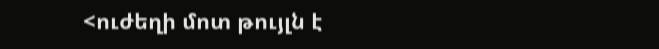<ուժեղի մոտ թույլն է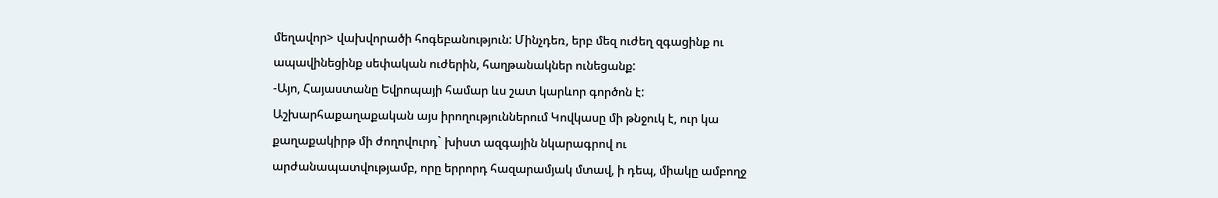մեղավոր> վախվորածի հոգեբանություն: Մինչդեռ, երբ մեզ ուժեղ զգացինք ու ապավինեցինք սեփական ուժերին, հաղթանակներ ունեցանք:
-Այո, Հայաստանը Եվրոպայի համար ևս շատ կարևոր գործոն է: Աշխարհաքաղաքական այս իրողություններում Կովկասը մի թնջուկ է, ուր կա քաղաքակիրթ մի ժողովուրդ` խիստ ազգային նկարագրով ու արժանապատվությամբ, որը երրորդ հազարամյակ մտավ, ի դեպ, միակը ամբողջ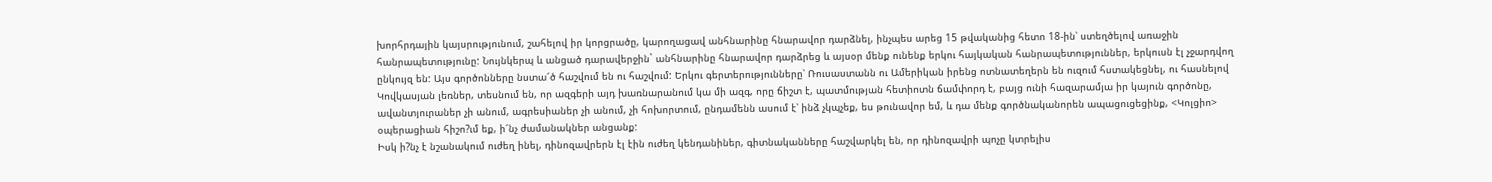խորհրդային կայսրությունում, շահելով իր կորցրածը, կարողացավ անհնարինը հնարավոր դարձնել, ինչպես արեց 15 թվականից հետո 18-ին՝ ստեղծելով առաջին հանրապետությունը: Նույնկերպ և անցած դարավերջին` անհնարինը հնարավոր դարձրեց և այսօր մենք ունենք երկու հայկական հանրապետություններ, երկուսն էլ չջարդվող ընկույզ են: Այս գործոնները նստա՜ծ հաշվում են ու հաշվում: Երկու գերտերությունները՝ Ռուսաստանն ու Ամերիկան իրենց ոտնատեղերն են ուզում հստակեցնել, ու հասնելով Կովկասյան լեռներ, տեսնում են, որ ազգերի այդ խառնարանում կա մի ազգ, որը ճիշտ է, պատմության հետիոտն ճամփորդ է, բայց ունի հազարամյա իր կայուն գործոնը, ավանտյուրաներ չի անում, ագրեսիաներ չի անում, չի հոխորտում, ընդամենն ասում է՝ ինձ չկպչեք, ես թունավոր եմ, և դա մենք գործնականորեն ապացուցեցինք, <Կոլցիո> օպերացիան հիշո?ւմ եք, ի՜նչ ժամանակներ անցանք:
Իսկ ի?նչ է նշանակում ուժեղ ինել, դինոզավրերն էլ էին ուժեղ կենդանիներ, գիտնականները հաշվարկել են, որ դինոզավրի պոչը կտրելիս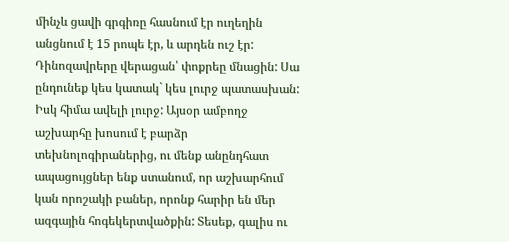մինչև ցավի գրգիռը հասնում էր ուղեղին անցնում է 15 րոպե էր, և արդեն ուշ էր: Դինոզավրերը վերացան՝ փոքրեը մնացին: Սա ընդունեք կես կատակ` կես լուրջ պատասխան: Իսկ հիմա ավելի լուրջ: Այսօր ամբողջ աշխարհը խոսում է բարձր տեխնոլոգիրաներից, ու մենք անընդհատ ապացույցներ ենք ստանում, որ աշխարհում կան որոշակի բաներ, որոնք հարիր են մեր ազգային հոգեկերտվածքին: Տեսեք, գալիս ու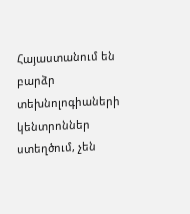Հայաստանում են բարձր տեխնոլոգիաների կենտրոններ ստեղծում, չեն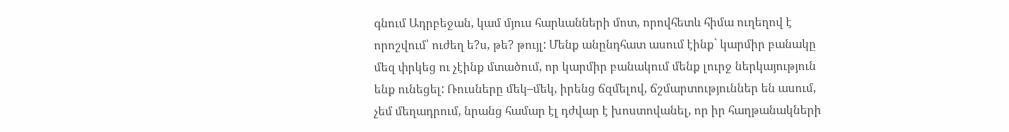գնում Ադրբեջան, կամ մյուս հարևանների մոտ, որովհետև հիմա ուղեղով է որոշվում՝ ուժեղ ե?ս, թե? թույլ: Մենք անընդհատ ասում էինք` կարմիր բանակը մեզ փրկեց ու չէինք մտածում, որ կարմիր բանակում մենք լուրջ ներկայություն ենք ունեցել: Ռուսները մեկ–մեկ, իրենց ճզմելով, ճշմարտություններ են ասում, չեմ մեղադրում, նրանց համար էլ դժվար է խոստովանել, որ իր հաղթանակների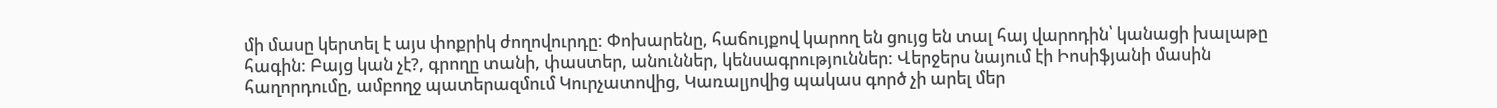մի մասը կերտել է այս փոքրիկ ժողովուրդը: Փոխարենը, հաճույքով կարող են ցույց են տալ հայ վարոդին՝ կանացի խալաթը հագին: Բայց կան չէ?, գրողը տանի, փաստեր, անուններ, կենսագրություններ: Վերջերս նայում էի Իոսիֆյանի մասին հաղորդումը, ամբողջ պատերազմում Կուրչատովից, Կառալյովից պակաս գործ չի արել մեր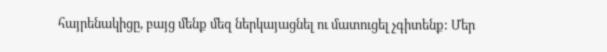հայրենակիցը, բայց մենք մեզ ներկայացնել ու մատուցել չգիտենք: Մեր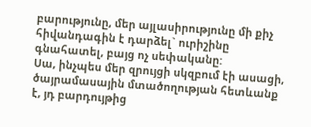բարությունը, մեր այլասիրությունը մի քիչ հիվանդագին է դարձել` ուրիշինը գնահատել, բայց ոչ սեփականը:
Սա, ինչպես մեր զրույցի սկզբում էի ասացի, ծայրամասային մտածողության հետևանք է, յդ բարդույթից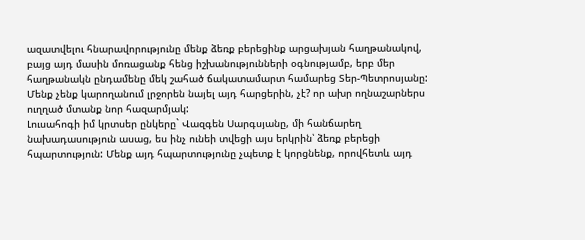ազատվելու հնարավորությունը մենք ձեռք բերեցինք արցախյան հաղթանակով, բայց այդ մասին մոռացանք հենց իշխանությունների օգնությամբ, երբ մեր հաղթանակն ընդամենը մեկ շահած ճակատամարտ համարեց Տեր-Պետրոսյանը: Մենք չենք կարողանում լրջորեն նայել այդ հարցերին, չէ? որ ախր ողնաշարներս ուղղած մտանք նոր հազարմյակ:
Լուսահոգի իմ կրտսեր ընկերը` Վազգեն Սարգսյանը, մի հանճարեղ նախադասություն ասաց, ես ինչ ունեի տվեցի այս երկրին՝ ձեռք բերեցի հպարտություն: Մենք այդ հպարտությունը չպետք է կորցնենք, որովհետև այդ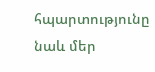հպարտությունը նաև մեր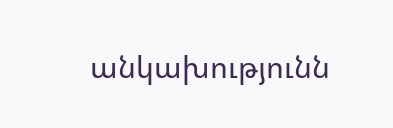անկախությունն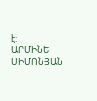է:
ԱՐՄԻՆԵ ՍԻՄՈՆՅԱՆ